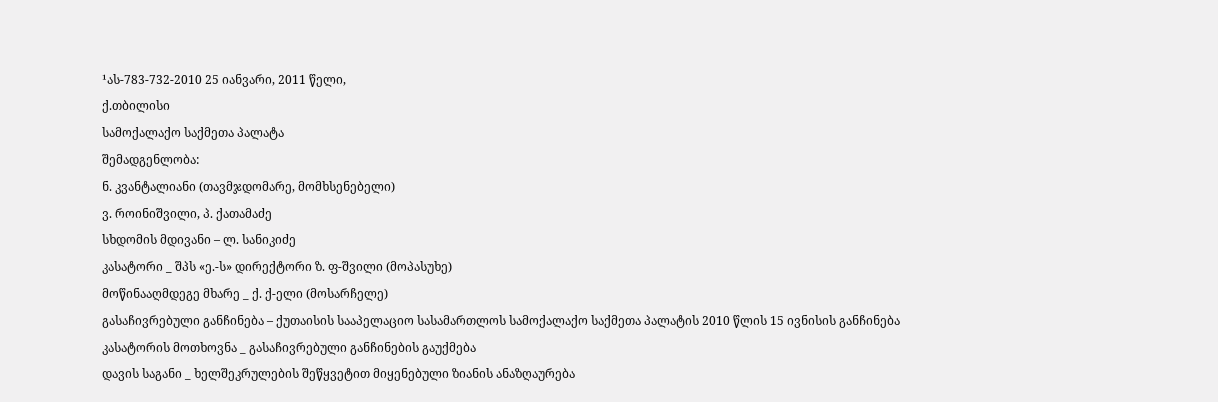¹ას-783-732-2010 25 იანვარი, 2011 წელი,
ქ.თბილისი
სამოქალაქო საქმეთა პალატა
შემადგენლობა:
ნ. კვანტალიანი (თავმჯდომარე, მომხსენებელი)
ვ. როინიშვილი, პ. ქათამაძე
სხდომის მდივანი – ლ. სანიკიძე
კასატორი _ შპს «ე.-ს» დირექტორი ზ. ფ-შვილი (მოპასუხე)
მოწინააღმდეგე მხარე _ ქ. ქ-ელი (მოსარჩელე)
გასაჩივრებული განჩინება – ქუთაისის სააპელაციო სასამართლოს სამოქალაქო საქმეთა პალატის 2010 წლის 15 ივნისის განჩინება
კასატორის მოთხოვნა _ გასაჩივრებული განჩინების გაუქმება
დავის საგანი _ ხელშეკრულების შეწყვეტით მიყენებული ზიანის ანაზღაურება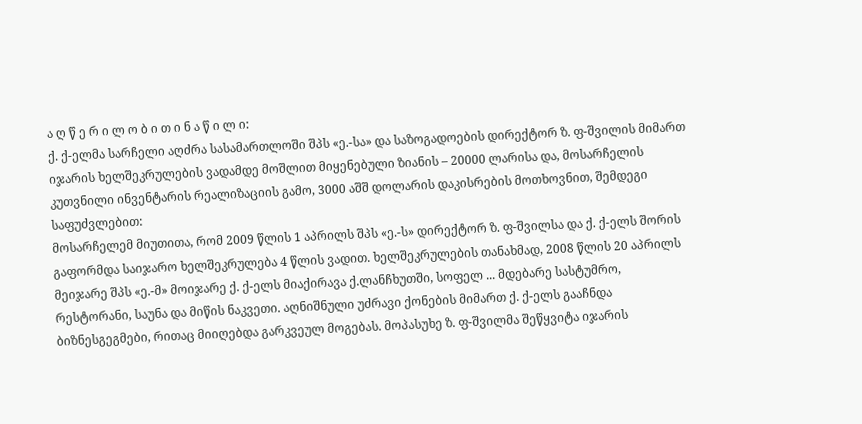ა ღ წ ე რ ი ლ ო ბ ი თ ი ნ ა წ ი ლ ი:
ქ. ქ-ელმა სარჩელი აღძრა სასამართლოში შპს «ე.-სა» და საზოგადოების დირექტორ ზ. ფ-შვილის მიმართ იჯარის ხელშეკრულების ვადამდე მოშლით მიყენებული ზიანის – 20000 ლარისა და, მოსარჩელის კუთვნილი ინვენტარის რეალიზაციის გამო, 3000 აშშ დოლარის დაკისრების მოთხოვნით, შემდეგი საფუძვლებით:
მოსარჩელემ მიუთითა, რომ 2009 წლის 1 აპრილს შპს «ე.-ს» დირექტორ ზ. ფ-შვილსა და ქ. ქ-ელს შორის გაფორმდა საიჯარო ხელშეკრულება 4 წლის ვადით. ხელშეკრულების თანახმად, 2008 წლის 20 აპრილს მეიჯარე შპს «ე.-მ» მოიჯარე ქ. ქ-ელს მიაქირავა ქ.ლანჩხუთში, სოფელ ... მდებარე სასტუმრო, რესტორანი, საუნა და მიწის ნაკვეთი. აღნიშნული უძრავი ქონების მიმართ ქ. ქ-ელს გააჩნდა ბიზნესგეგმები, რითაც მიიღებდა გარკვეულ მოგებას. მოპასუხე ზ. ფ-შვილმა შეწყვიტა იჯარის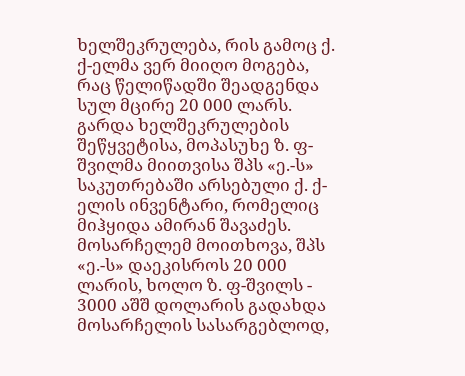ხელშეკრულება, რის გამოც ქ. ქ-ელმა ვერ მიიღო მოგება, რაც წელიწადში შეადგენდა სულ მცირე 20 000 ლარს. გარდა ხელშეკრულების შეწყვეტისა, მოპასუხე ზ. ფ-შვილმა მიითვისა შპს «ე.-ს» საკუთრებაში არსებული ქ. ქ-ელის ინვენტარი, რომელიც მიჰყიდა ამირან შავაძეს.
მოსარჩელემ მოითხოვა, შპს «ე.-ს» დაეკისროს 20 000 ლარის, ხოლო ზ. ფ-შვილს - 3000 აშშ დოლარის გადახდა მოსარჩელის სასარგებლოდ,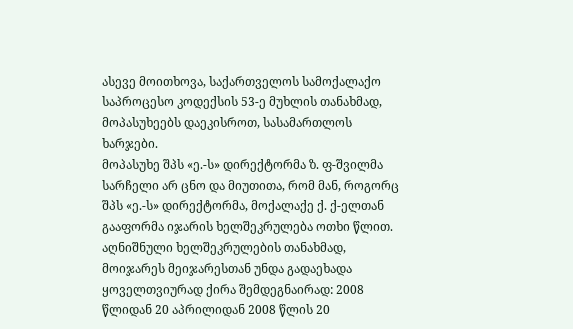ასევე მოითხოვა, საქართველოს სამოქალაქო საპროცესო კოდექსის 53-ე მუხლის თანახმად, მოპასუხეებს დაეკისროთ, სასამართლოს ხარჯები.
მოპასუხე შპს «ე.-ს» დირექტორმა ზ. ფ-შვილმა სარჩელი არ ცნო და მიუთითა, რომ მან, როგორც შპს «ე.-ს» დირექტორმა, მოქალაქე ქ. ქ-ელთან გააფორმა იჯარის ხელშეკრულება ოთხი წლით. აღნიშნული ხელშეკრულების თანახმად, მოიჯარეს მეიჯარესთან უნდა გადაეხადა ყოველთვიურად ქირა შემდეგნაირად: 2008 წლიდან 20 აპრილიდან 2008 წლის 20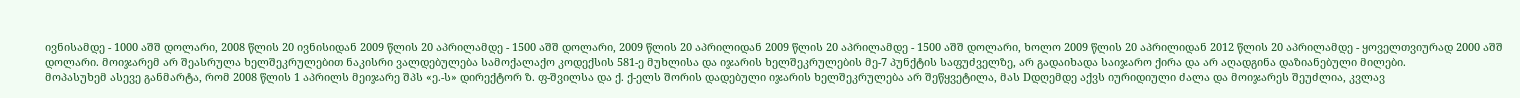ივნისამდე - 1000 აშშ დოლარი, 2008 წლის 20 ივნისიდან 2009 წლის 20 აპრილამდე - 1500 აშშ დოლარი, 2009 წლის 20 აპრილიდან 2009 წლის 20 აპრილამდე - 1500 აშშ დოლარი, ხოლო 2009 წლის 20 აპრილიდან 2012 წლის 20 აპრილამდე - ყოველთვიურად 2000 აშშ დოლარი. მოიჯარემ არ შეასრულა ხელშეკრულებით ნაკისრი ვალდებულება სამოქალაქო კოდექსის 581-ე მუხლისა და იჯარის ხელშეკრულების მე-7 პუნქტის საფუძველზე, არ გადაიხადა საიჯარო ქირა და არ აღადგინა დაზიანებული მილები.
მოპასუხემ ასევე განმარტა, რომ 2008 წლის 1 აპრილს მეიჯარე შპს «ე.-ს» დირექტორ ზ. ფ-შვილსა და ქ. ქ-ელს შორის დადებული იჯარის ხელშეკრულება არ შეწყვეტილა, მას Dდღემდე აქვს იურიდიული ძალა და მოიჯარეს შეუძლია, კვლავ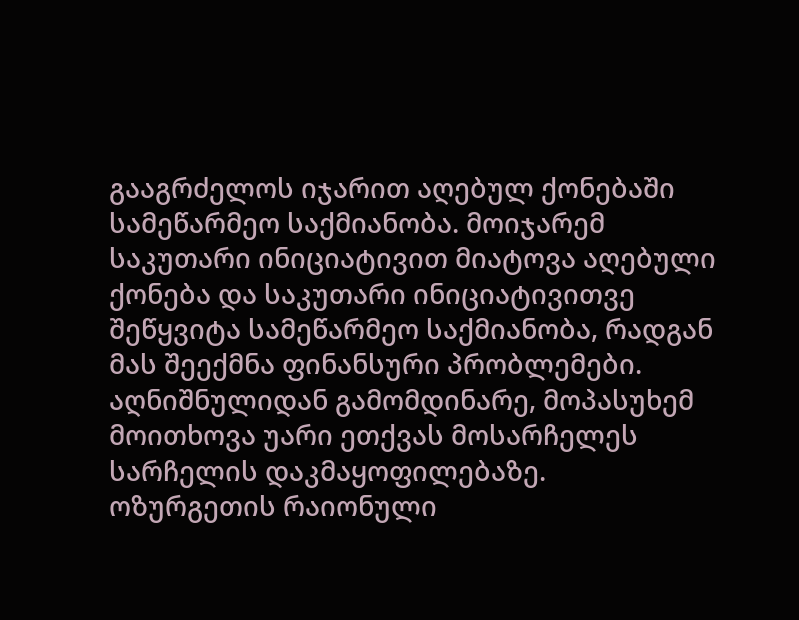გააგრძელოს იჯარით აღებულ ქონებაში სამეწარმეო საქმიანობა. მოიჯარემ საკუთარი ინიციატივით მიატოვა აღებული ქონება და საკუთარი ინიციატივითვე შეწყვიტა სამეწარმეო საქმიანობა, რადგან მას შეექმნა ფინანსური პრობლემები. აღნიშნულიდან გამომდინარე, მოპასუხემ მოითხოვა უარი ეთქვას მოსარჩელეს სარჩელის დაკმაყოფილებაზე.
ოზურგეთის რაიონული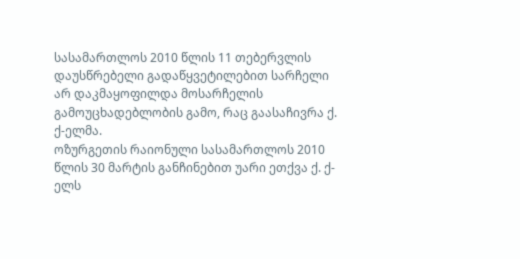სასამართლოს 2010 წლის 11 თებერვლის დაუსწრებელი გადაწყვეტილებით სარჩელი არ დაკმაყოფილდა მოსარჩელის გამოუცხადებლობის გამო, რაც გაასაჩივრა ქ. ქ-ელმა.
ოზურგეთის რაიონული სასამართლოს 2010 წლის 30 მარტის განჩინებით უარი ეთქვა ქ. ქ-ელს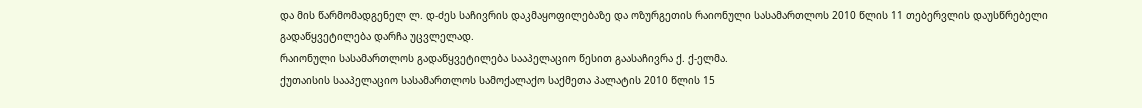და მის წარმომადგენელ ლ. დ-ძეს საჩივრის დაკმაყოფილებაზე და ოზურგეთის რაიონული სასამართლოს 2010 წლის 11 თებერვლის დაუსწრებელი გადაწყვეტილება დარჩა უცვლელად.
რაიონული სასამართლოს გადაწყვეტილება სააპელაციო წესით გაასაჩივრა ქ. ქ-ელმა.
ქუთაისის სააპელაციო სასამართლოს სამოქალაქო საქმეთა პალატის 2010 წლის 15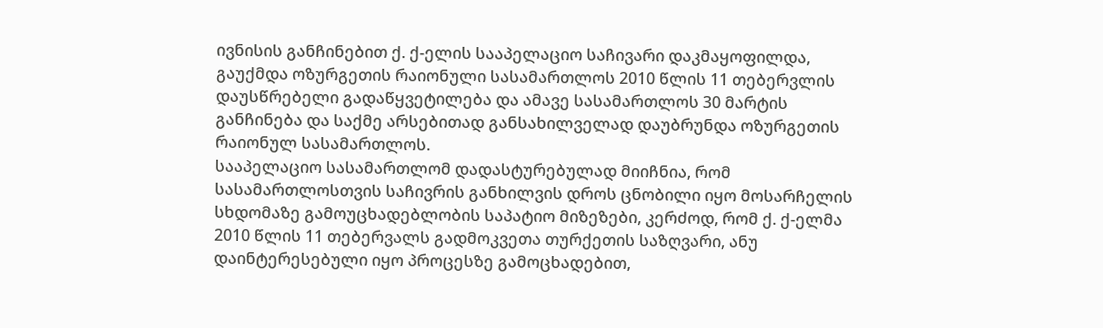ივნისის განჩინებით ქ. ქ-ელის სააპელაციო საჩივარი დაკმაყოფილდა, გაუქმდა ოზურგეთის რაიონული სასამართლოს 2010 წლის 11 თებერვლის დაუსწრებელი გადაწყვეტილება და ამავე სასამართლოს 30 მარტის განჩინება და საქმე არსებითად განსახილველად დაუბრუნდა ოზურგეთის რაიონულ სასამართლოს.
სააპელაციო სასამართლომ დადასტურებულად მიიჩნია, რომ სასამართლოსთვის საჩივრის განხილვის დროს ცნობილი იყო მოსარჩელის სხდომაზე გამოუცხადებლობის საპატიო მიზეზები, კერძოდ, რომ ქ. ქ-ელმა 2010 წლის 11 თებერვალს გადმოკვეთა თურქეთის საზღვარი, ანუ დაინტერესებული იყო პროცესზე გამოცხადებით,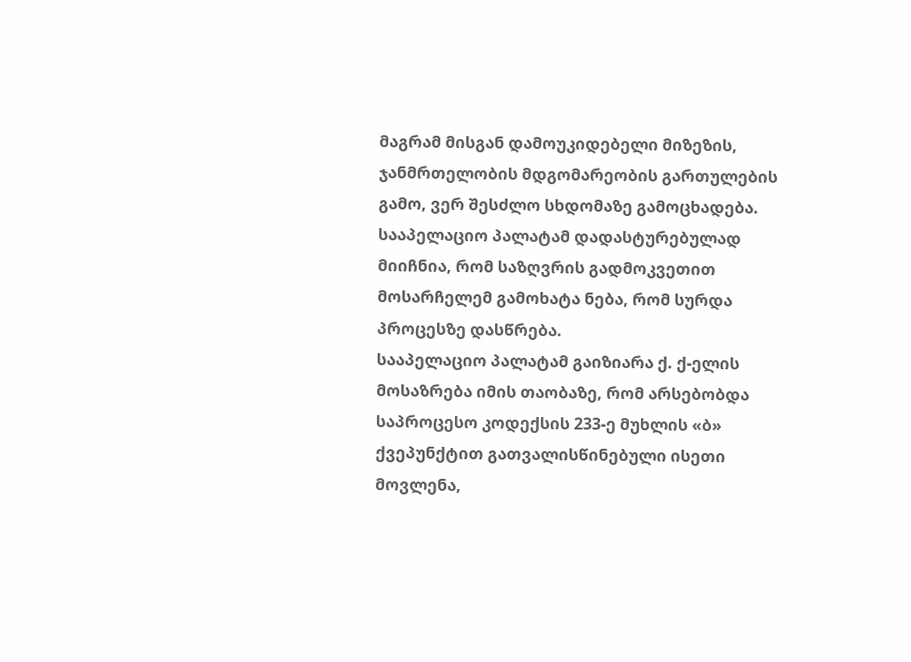მაგრამ მისგან დამოუკიდებელი მიზეზის, ჯანმრთელობის მდგომარეობის გართულების გამო, ვერ შესძლო სხდომაზე გამოცხადება.
სააპელაციო პალატამ დადასტურებულად მიიჩნია, რომ საზღვრის გადმოკვეთით მოსარჩელემ გამოხატა ნება, რომ სურდა პროცესზე დასწრება.
სააპელაციო პალატამ გაიზიარა ქ. ქ-ელის მოსაზრება იმის თაობაზე, რომ არსებობდა საპროცესო კოდექსის 233-ე მუხლის «ბ» ქვეპუნქტით გათვალისწინებული ისეთი მოვლენა,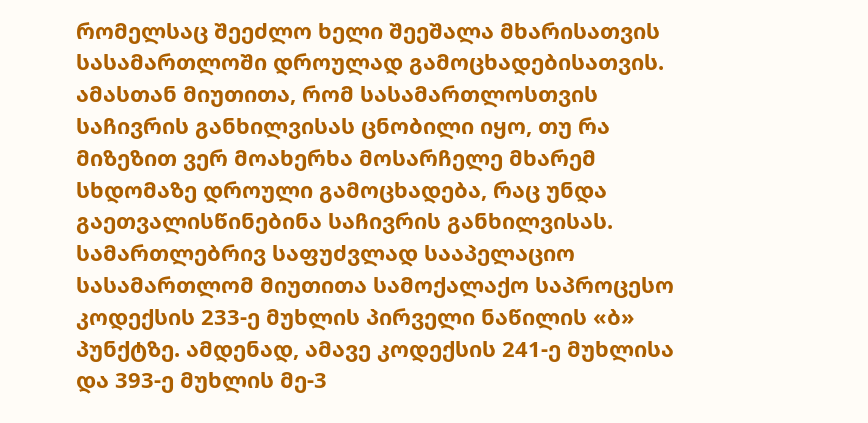რომელსაც შეეძლო ხელი შეეშალა მხარისათვის სასამართლოში დროულად გამოცხადებისათვის. ამასთან მიუთითა, რომ სასამართლოსთვის საჩივრის განხილვისას ცნობილი იყო, თუ რა მიზეზით ვერ მოახერხა მოსარჩელე მხარემ სხდომაზე დროული გამოცხადება, რაც უნდა გაეთვალისწინებინა საჩივრის განხილვისას. სამართლებრივ საფუძვლად სააპელაციო სასამართლომ მიუთითა სამოქალაქო საპროცესო კოდექსის 233-ე მუხლის პირველი ნაწილის «ბ» პუნქტზე. ამდენად, ამავე კოდექსის 241-ე მუხლისა და 393-ე მუხლის მე-3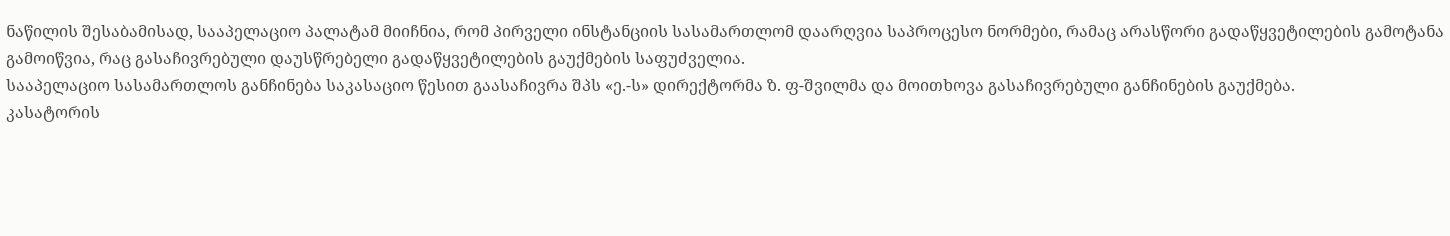ნაწილის შესაბამისად, სააპელაციო პალატამ მიიჩნია, რომ პირველი ინსტანციის სასამართლომ დაარღვია საპროცესო ნორმები, რამაც არასწორი გადაწყვეტილების გამოტანა გამოიწვია, რაც გასაჩივრებული დაუსწრებელი გადაწყვეტილების გაუქმების საფუძველია.
სააპელაციო სასამართლოს განჩინება საკასაციო წესით გაასაჩივრა შპს «ე.-ს» დირექტორმა ზ. ფ-შვილმა და მოითხოვა გასაჩივრებული განჩინების გაუქმება.
კასატორის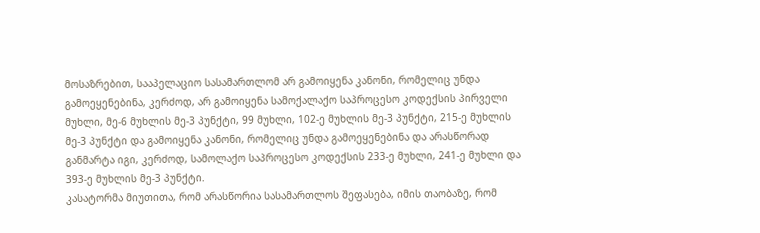მოსაზრებით, სააპელაციო სასამართლომ არ გამოიყენა კანონი, რომელიც უნდა გამოეყენებინა, კერძოდ, არ გამოიყენა სამოქალაქო საპროცესო კოდექსის პირველი მუხლი, მე-6 მუხლის მე-3 პუნქტი, 99 მუხლი, 102-ე მუხლის მე-3 პუნქტი, 215-ე მუხლის მე-3 პუნქტი და გამოიყენა კანონი, რომელიც უნდა გამოეყენებინა და არასწორად განმარტა იგი, კერძოდ, სამოლაქო საპროცესო კოდექსის 233-ე მუხლი, 241-ე მუხლი და 393-ე მუხლის მე-3 პუნქტი.
კასატორმა მიუთითა, რომ არასწორია სასამართლოს შეფასება, იმის თაობაზე, რომ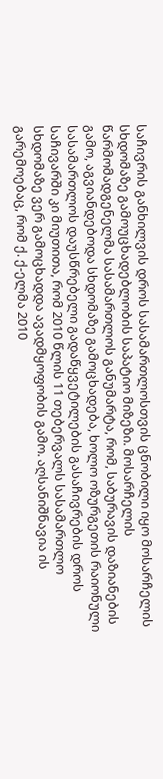საჩივრის განხილვის დროს სასამართლოსთვის ცნობილი იყო მოსარჩელის სხდომაზე გამოუცხადებლობის საპატიო მიზეზი. მოსარჩელის წარმომადგენელმა სასამართლოს განუმარტა, რომ, საბურავის დაზიანების გამო, აგვიანდებოდა სხდომაზე გამოცხადება, ხოლო ოზურგეთის რაიონული სასამართლოს დაუსწრებელი გადაწყვეტილების გასაჩივრების დროს საჩივარში კი მიუთითა, რომ 2010 წლის 11 თებერვალს სასამართლო სხდომაზე ვერ გამოცხადდა ავადმყოფობის გამო. აღსანიშნავია ის გარემოებაც, რომ ქ. ქ-ელმა 2010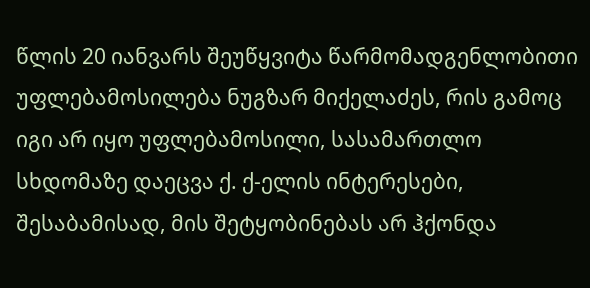წლის 20 იანვარს შეუწყვიტა წარმომადგენლობითი უფლებამოსილება ნუგზარ მიქელაძეს, რის გამოც იგი არ იყო უფლებამოსილი, სასამართლო სხდომაზე დაეცვა ქ. ქ-ელის ინტერესები, შესაბამისად, მის შეტყობინებას არ ჰქონდა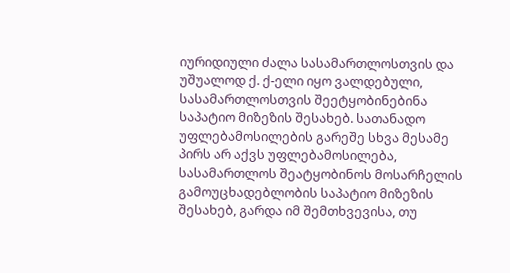იურიდიული ძალა სასამართლოსთვის და უშუალოდ ქ. ქ-ელი იყო ვალდებული, სასამართლოსთვის შეეტყობინებინა საპატიო მიზეზის შესახებ. სათანადო უფლებამოსილების გარეშე სხვა მესამე პირს არ აქვს უფლებამოსილება, სასამართლოს შეატყობინოს მოსარჩელის გამოუცხადებლობის საპატიო მიზეზის შესახებ, გარდა იმ შემთხვევისა, თუ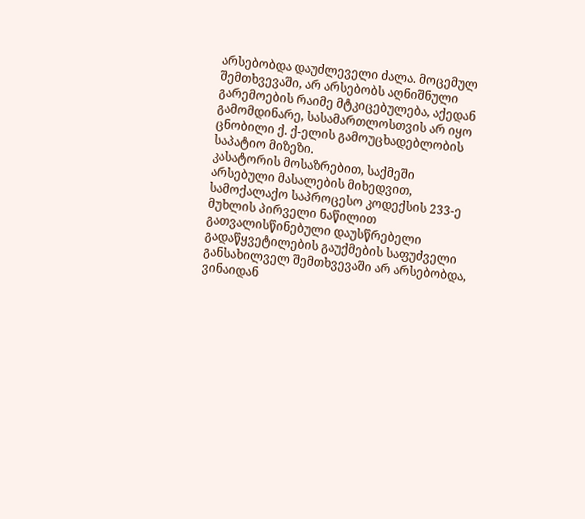არსებობდა დაუძლეველი ძალა. მოცემულ შემთხვევაში, არ არსებობს აღნიშნული გარემოების რაიმე მტკიცებულება, აქედან გამომდინარე, სასამართლოსთვის არ იყო ცნობილი ქ. ქ-ელის გამოუცხადებლობის საპატიო მიზეზი.
კასატორის მოსაზრებით, საქმეში არსებული მასალების მიხედვით, სამოქალაქო საპროცესო კოდექსის 233-ე მუხლის პირველი ნაწილით გათვალისწინებული დაუსწრებელი გადაწყვეტილების გაუქმების საფუძველი განსახილველ შემთხვევაში არ არსებობდა, ვინაიდან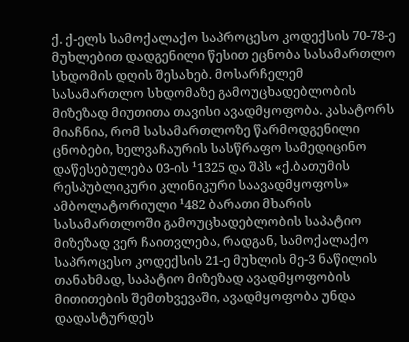ქ. ქ-ელს სამოქალაქო საპროცესო კოდექსის 70-78-ე მუხლებით დადგენილი წესით ეცნობა სასამართლო სხდომის დღის შესახებ. მოსარჩელემ სასამართლო სხდომაზე გამოუცხადებლობის მიზეზად მიუთითა თავისი ავადმყოფობა. კასატორს მიაჩნია, რომ სასამართლოზე წარმოდგენილი ცნობები, ხელვაჩაურის სასწრაფო სამედიცინო დაწესებულება 03-ის ¹1325 და შპს «ქ.ბათუმის რესპუბლიკური კლინიკური საავადმყოფოს» ამბოლატორიული ¹482 ბარათი მხარის სასამართლოში გამოუცხადებლობის საპატიო მიზეზად ვერ ჩაითვლება, რადგან, სამოქალაქო საპროცესო კოდექსის 21-ე მუხლის მე-3 ნაწილის თანახმად, საპატიო მიზეზად ავადმყოფობის მითითების შემთხვევაში, ავადმყოფობა უნდა დადასტურდეს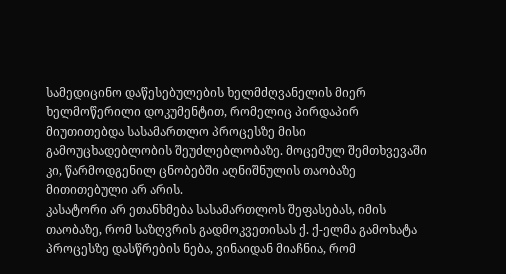სამედიცინო დაწესებულების ხელმძღვანელის მიერ ხელმოწერილი დოკუმენტით, რომელიც პირდაპირ მიუთითებდა სასამართლო პროცესზე მისი გამოუცხადებლობის შეუძლებლობაზე. მოცემულ შემთხვევაში კი, წარმოდგენილ ცნობებში აღნიშნულის თაობაზე მითითებული არ არის.
კასატორი არ ეთანხმება სასამართლოს შეფასებას, იმის თაობაზე, რომ საზღვრის გადმოკვეთისას ქ. ქ-ელმა გამოხატა პროცესზე დასწრების ნება, ვინაიდან მიაჩნია, რომ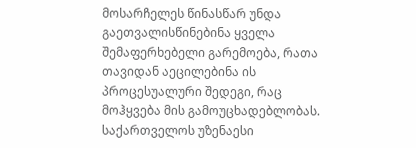მოსარჩელეს წინასწარ უნდა გაეთვალისწინებინა ყველა შემაფერხებელი გარემოება, რათა თავიდან აეცილებინა ის პროცესუალური შედეგი, რაც მოჰყვება მის გამოუცხადებლობას.
საქართველოს უზენაესი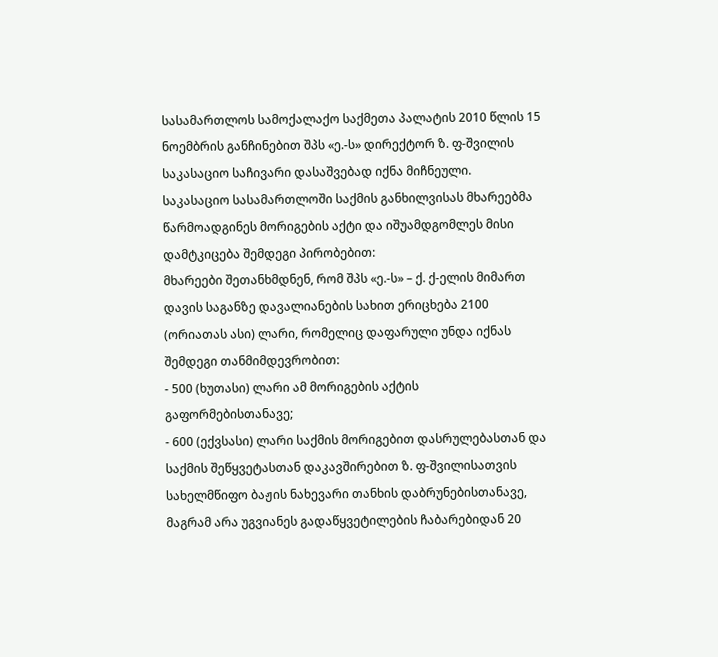სასამართლოს სამოქალაქო საქმეთა პალატის 2010 წლის 15 ნოემბრის განჩინებით შპს «ე.-ს» დირექტორ ზ. ფ-შვილის საკასაციო საჩივარი დასაშვებად იქნა მიჩნეული.
საკასაციო სასამართლოში საქმის განხილვისას მხარეებმა წარმოადგინეს მორიგების აქტი და იშუამდგომლეს მისი დამტკიცება შემდეგი პირობებით:
მხარეები შეთანხმდნენ, რომ შპს «ე.-ს» – ქ. ქ-ელის მიმართ დავის საგანზე დავალიანების სახით ერიცხება 2100 (ორიათას ასი) ლარი, რომელიც დაფარული უნდა იქნას შემდეგი თანმიმდევრობით:
- 500 (ხუთასი) ლარი ამ მორიგების აქტის გაფორმებისთანავე;
- 600 (ექვსასი) ლარი საქმის მორიგებით დასრულებასთან და საქმის შეწყვეტასთან დაკავშირებით ზ. ფ-შვილისათვის სახელმწიფო ბაჟის ნახევარი თანხის დაბრუნებისთანავე, მაგრამ არა უგვიანეს გადაწყვეტილების ჩაბარებიდან 20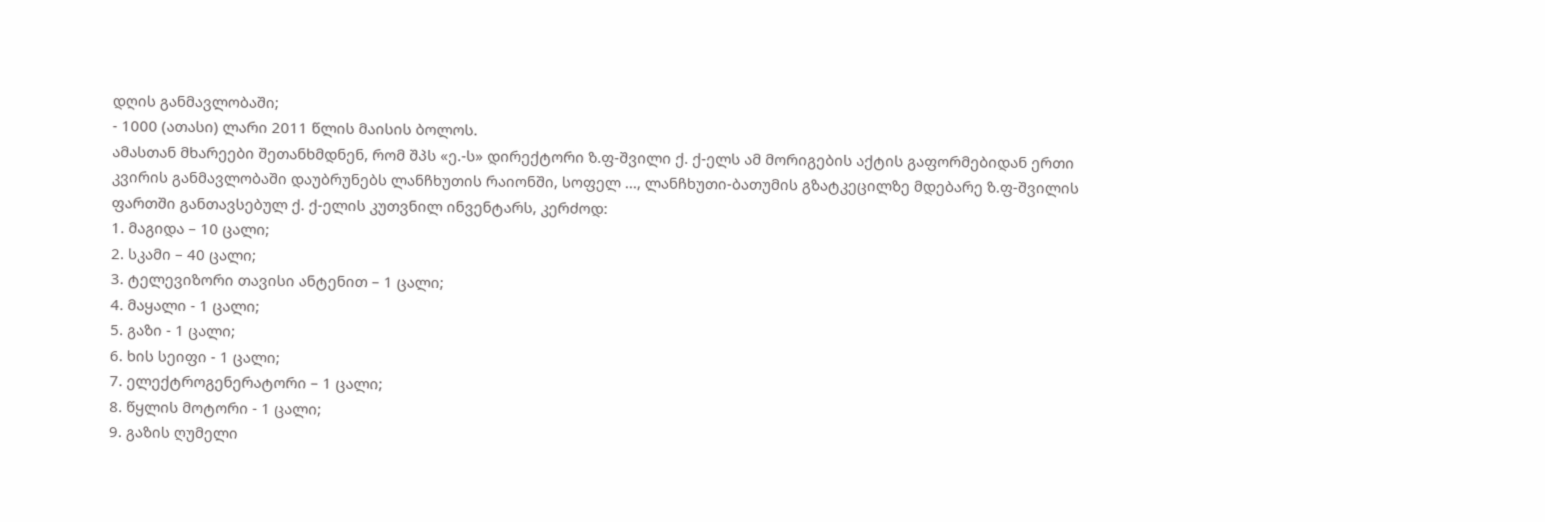დღის განმავლობაში;
- 1000 (ათასი) ლარი 2011 წლის მაისის ბოლოს.
ამასთან მხარეები შეთანხმდნენ, რომ შპს «ე.-ს» დირექტორი ზ.ფ-შვილი ქ. ქ-ელს ამ მორიგების აქტის გაფორმებიდან ერთი კვირის განმავლობაში დაუბრუნებს ლანჩხუთის რაიონში, სოფელ ..., ლანჩხუთი-ბათუმის გზატკეცილზე მდებარე ზ.ფ-შვილის ფართში განთავსებულ ქ. ქ-ელის კუთვნილ ინვენტარს, კერძოდ:
1. მაგიდა – 10 ცალი;
2. სკამი – 40 ცალი;
3. ტელევიზორი თავისი ანტენით – 1 ცალი;
4. მაყალი - 1 ცალი;
5. გაზი - 1 ცალი;
6. ხის სეიფი - 1 ცალი;
7. ელექტროგენერატორი – 1 ცალი;
8. წყლის მოტორი - 1 ცალი;
9. გაზის ღუმელი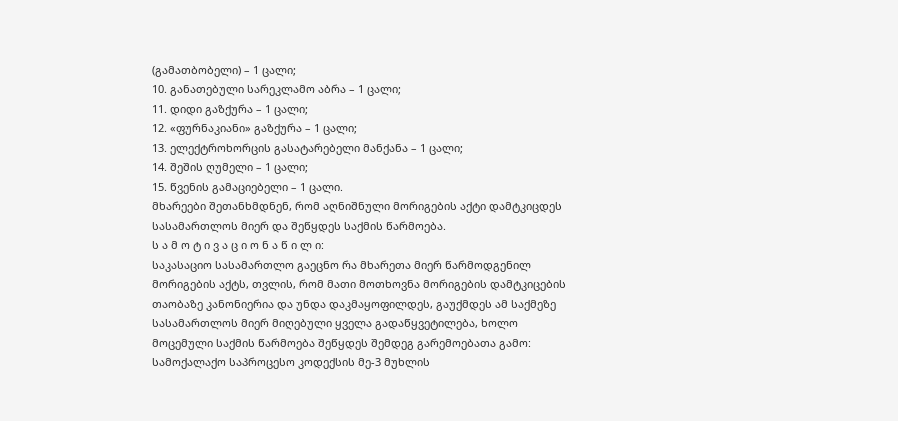(გამათბობელი) – 1 ცალი;
10. განათებული სარეკლამო აბრა – 1 ცალი;
11. დიდი გაზქურა – 1 ცალი;
12. «ფურნაკიანი» გაზქურა – 1 ცალი;
13. ელექტროხორცის გასატარებელი მანქანა – 1 ცალი;
14. შეშის ღუმელი – 1 ცალი;
15. წვენის გამაციებელი – 1 ცალი.
მხარეები შეთანხმდნენ, რომ აღნიშნული მორიგების აქტი დამტკიცდეს სასამართლოს მიერ და შეწყდეს საქმის წარმოება.
ს ა მ ო ტ ი ვ ა ც ი ო ნ ა წ ი ლ ი:
საკასაციო სასამართლო გაეცნო რა მხარეთა მიერ წარმოდგენილ მორიგების აქტს, თვლის, რომ მათი მოთხოვნა მორიგების დამტკიცების თაობაზე კანონიერია და უნდა დაკმაყოფილდეს, გაუქმდეს ამ საქმეზე სასამართლოს მიერ მიღებული ყველა გადაწყვეტილება, ხოლო მოცემული საქმის წარმოება შეწყდეს შემდეგ გარემოებათა გამო:
სამოქალაქო საპროცესო კოდექსის მე-3 მუხლის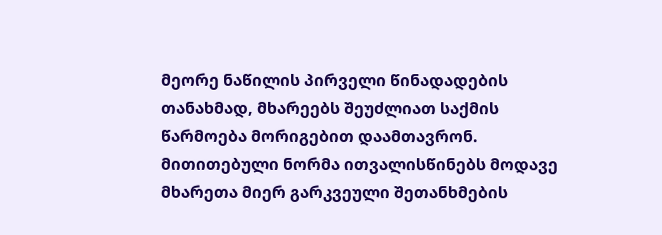მეორე ნაწილის პირველი წინადადების თანახმად, მხარეებს შეუძლიათ საქმის წარმოება მორიგებით დაამთავრონ. მითითებული ნორმა ითვალისწინებს მოდავე მხარეთა მიერ გარკვეული შეთანხმების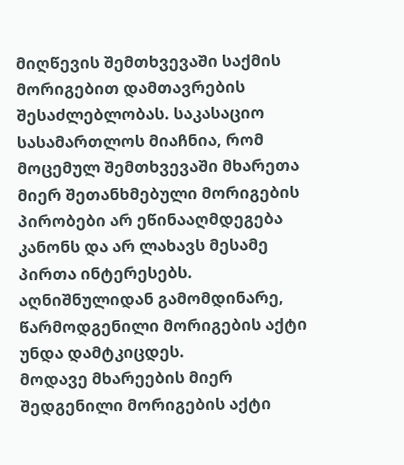მიღწევის შემთხვევაში საქმის მორიგებით დამთავრების შესაძლებლობას. საკასაციო სასამართლოს მიაჩნია, რომ მოცემულ შემთხვევაში მხარეთა მიერ შეთანხმებული მორიგების პირობები არ ეწინააღმდეგება კანონს და არ ლახავს მესამე პირთა ინტერესებს. აღნიშნულიდან გამომდინარე, წარმოდგენილი მორიგების აქტი უნდა დამტკიცდეს.
მოდავე მხარეების მიერ შედგენილი მორიგების აქტი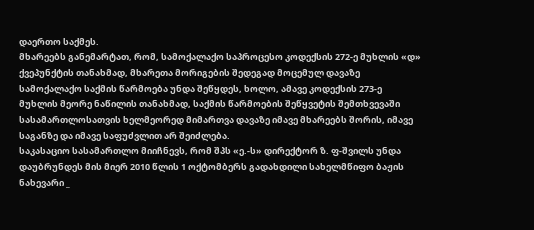დაერთო საქმეს.
მხარეებს განემარტათ, რომ, სამოქალაქო საპროცესო კოდექსის 272-ე მუხლის «დ» ქვეპუნქტის თანახმად, მხარეთა მორიგების შედეგად მოცემულ დავაზე სამოქალაქო საქმის წარმოება უნდა შეწყდეს, ხოლო, ამავე კოდექსის 273-ე მუხლის მეორე ნაწილის თანახმად, საქმის წარმოების შეწყვეტის შემთხვევაში სასამართლოსათვის ხელმეორედ მიმართვა დავაზე იმავე მხარეებს შორის, იმავე საგანზე და იმავე საფუძვლით არ შეიძლება.
საკასაციო სასამართლო მიიჩნევს, რომ შპს «ე.-ს» დირექტორ ზ. ფ-შვილს უნდა დაუბრუნდეს მის მიერ 2010 წლის 1 ოქტომბერს გადახდილი სახელმწიფო ბაჟის ნახევარი _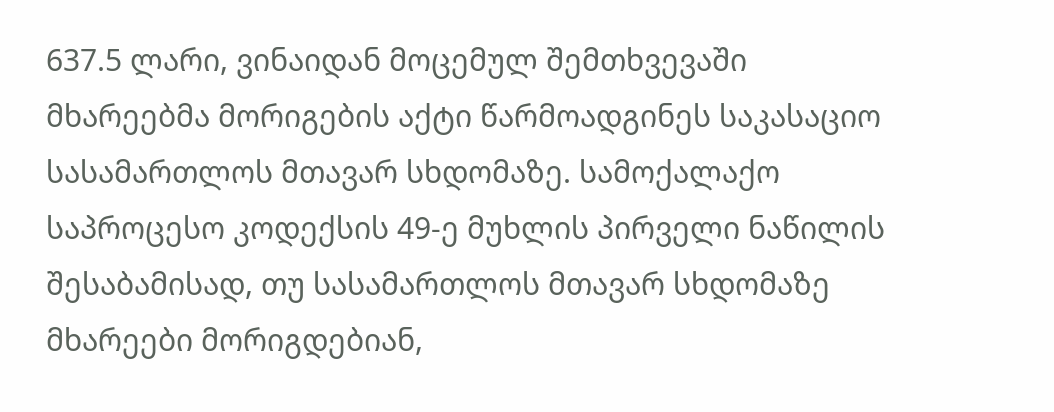637.5 ლარი, ვინაიდან მოცემულ შემთხვევაში მხარეებმა მორიგების აქტი წარმოადგინეს საკასაციო სასამართლოს მთავარ სხდომაზე. სამოქალაქო საპროცესო კოდექსის 49-ე მუხლის პირველი ნაწილის შესაბამისად, თუ სასამართლოს მთავარ სხდომაზე მხარეები მორიგდებიან,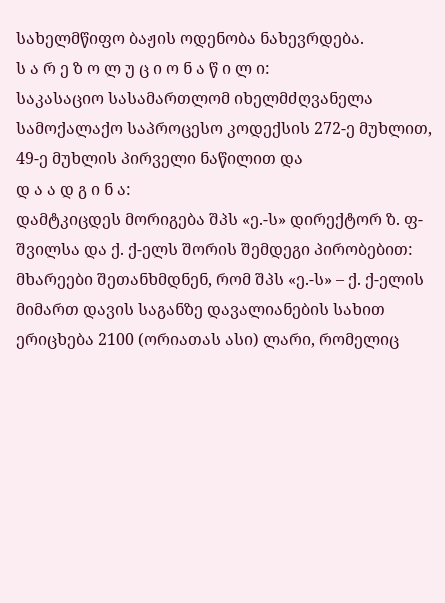სახელმწიფო ბაჟის ოდენობა ნახევრდება.
ს ა რ ე ზ ო ლ უ ც ი ო ნ ა წ ი ლ ი:
საკასაციო სასამართლომ იხელმძღვანელა სამოქალაქო საპროცესო კოდექსის 272-ე მუხლით, 49-ე მუხლის პირველი ნაწილით და
დ ა ა დ გ ი ნ ა:
დამტკიცდეს მორიგება შპს «ე.-ს» დირექტორ ზ. ფ-შვილსა და ქ. ქ-ელს შორის შემდეგი პირობებით:
მხარეები შეთანხმდნენ, რომ შპს «ე.-ს» – ქ. ქ-ელის მიმართ დავის საგანზე დავალიანების სახით ერიცხება 2100 (ორიათას ასი) ლარი, რომელიც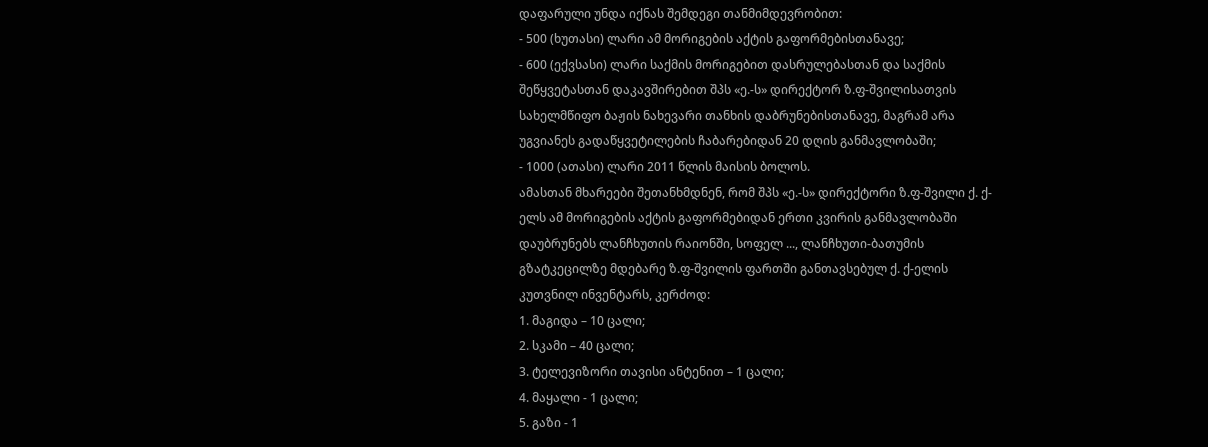დაფარული უნდა იქნას შემდეგი თანმიმდევრობით:
- 500 (ხუთასი) ლარი ამ მორიგების აქტის გაფორმებისთანავე;
- 600 (ექვსასი) ლარი საქმის მორიგებით დასრულებასთან და საქმის შეწყვეტასთან დაკავშირებით შპს «ე.-ს» დირექტორ ზ.ფ-შვილისათვის სახელმწიფო ბაჟის ნახევარი თანხის დაბრუნებისთანავე, მაგრამ არა უგვიანეს გადაწყვეტილების ჩაბარებიდან 20 დღის განმავლობაში;
- 1000 (ათასი) ლარი 2011 წლის მაისის ბოლოს.
ამასთან მხარეები შეთანხმდნენ, რომ შპს «ე.-ს» დირექტორი ზ.ფ-შვილი ქ. ქ-ელს ამ მორიგების აქტის გაფორმებიდან ერთი კვირის განმავლობაში დაუბრუნებს ლანჩხუთის რაიონში, სოფელ ..., ლანჩხუთი-ბათუმის გზატკეცილზე მდებარე ზ.ფ-შვილის ფართში განთავსებულ ქ. ქ-ელის კუთვნილ ინვენტარს, კერძოდ:
1. მაგიდა – 10 ცალი;
2. სკამი – 40 ცალი;
3. ტელევიზორი თავისი ანტენით – 1 ცალი;
4. მაყალი - 1 ცალი;
5. გაზი - 1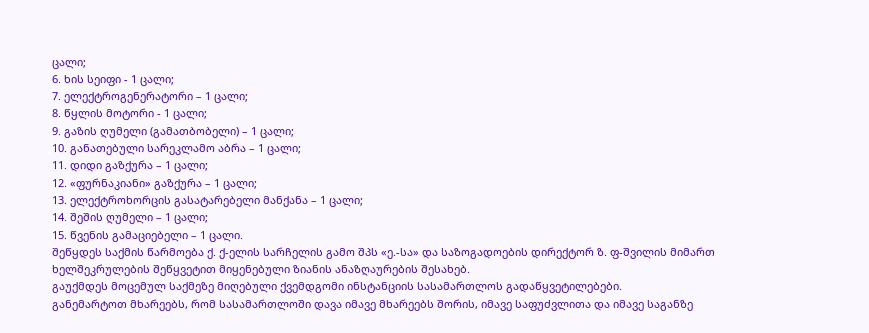ცალი;
6. ხის სეიფი - 1 ცალი;
7. ელექტროგენერატორი – 1 ცალი;
8. წყლის მოტორი - 1 ცალი;
9. გაზის ღუმელი (გამათბობელი) – 1 ცალი;
10. განათებული სარეკლამო აბრა – 1 ცალი;
11. დიდი გაზქურა – 1 ცალი;
12. «ფურნაკიანი» გაზქურა – 1 ცალი;
13. ელექტროხორცის გასატარებელი მანქანა – 1 ცალი;
14. შეშის ღუმელი – 1 ცალი;
15. წვენის გამაციებელი – 1 ცალი.
შეწყდეს საქმის წარმოება ქ. ქ-ელის სარჩელის გამო შპს «ე.-სა» და საზოგადოების დირექტორ ზ. ფ-შვილის მიმართ ხელშეკრულების შეწყვეტით მიყენებული ზიანის ანაზღაურების შესახებ.
გაუქმდეს მოცემულ საქმეზე მიღებული ქვემდგომი ინსტანციის სასამართლოს გადაწყვეტილებები.
განემარტოთ მხარეებს, რომ სასამართლოში დავა იმავე მხარეებს შორის, იმავე საფუძვლითა და იმავე საგანზე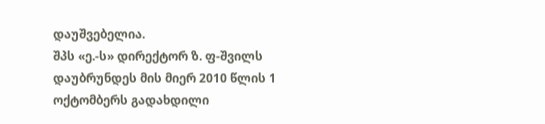დაუშვებელია.
შპს «ე.-ს» დირექტორ ზ. ფ-შვილს დაუბრუნდეს მის მიერ 2010 წლის 1 ოქტომბერს გადახდილი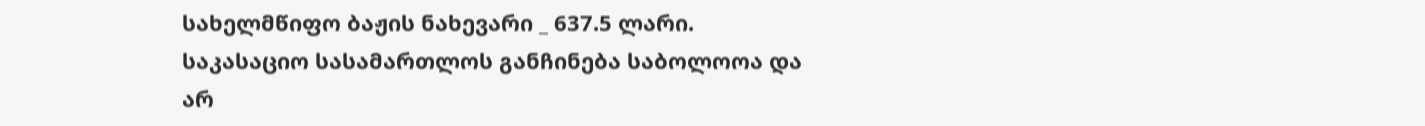სახელმწიფო ბაჟის ნახევარი _ 637.5 ლარი.
საკასაციო სასამართლოს განჩინება საბოლოოა და არ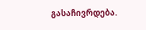გასაჩივრდება.